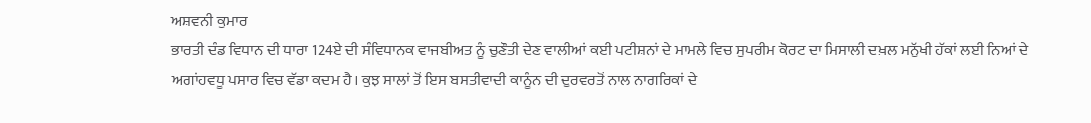ਅਸ਼ਵਨੀ ਕੁਮਾਰ
ਭਾਰਤੀ ਦੰਡ ਵਿਧਾਨ ਦੀ ਧਾਰਾ 124ਏ ਦੀ ਸੰਵਿਧਾਨਕ ਵਾਜਬੀਅਤ ਨੂੰ ਚੁਣੌਤੀ ਦੇਣ ਵਾਲੀਆਂ ਕਈ ਪਟੀਸ਼ਨਾਂ ਦੇ ਮਾਮਲੇ ਵਿਚ ਸੁਪਰੀਮ ਕੋਰਟ ਦਾ ਮਿਸਾਲੀ ਦਖ਼ਲ ਮਨੁੱਖੀ ਹੱਕਾਂ ਲਈ ਨਿਆਂ ਦੇ ਅਗਾਂਹਵਧੂ ਪਸਾਰ ਵਿਚ ਵੱਡਾ ਕਦਮ ਹੈ। ਕੁਝ ਸਾਲਾਂ ਤੋਂ ਇਸ ਬਸਤੀਵਾਦੀ ਕਾਨੂੰਨ ਦੀ ਦੁਰਵਰਤੋਂ ਨਾਲ ਨਾਗਰਿਕਾਂ ਦੇ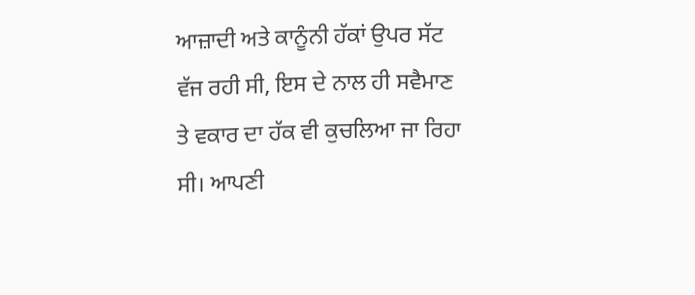ਆਜ਼ਾਦੀ ਅਤੇ ਕਾਨੂੰਨੀ ਹੱਕਾਂ ਉਪਰ ਸੱਟ ਵੱਜ ਰਹੀ ਸੀ, ਇਸ ਦੇ ਨਾਲ ਹੀ ਸਵੈਮਾਣ ਤੇ ਵਕਾਰ ਦਾ ਹੱਕ ਵੀ ਕੁਚਲਿਆ ਜਾ ਰਿਹਾ ਸੀ। ਆਪਣੀ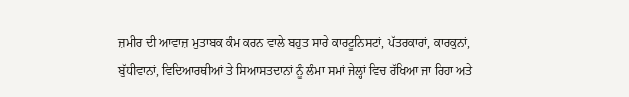ਜ਼ਮੀਰ ਦੀ ਆਵਾਜ਼ ਮੁਤਾਬਕ ਕੰਮ ਕਰਨ ਵਾਲੇ ਬਹੁਤ ਸਾਰੇ ਕਾਰਟੂਨਿਸਟਾਂ, ਪੱਤਰਕਾਰਾਂ, ਕਾਰਕੁਨਾਂ, ਬੁੱਧੀਵਾਨਾਂ, ਵਿਦਿਆਰਥੀਆਂ ਤੇ ਸਿਆਸਤਦਾਨਾਂ ਨੂੰ ਲੰਮਾ ਸਮਾਂ ਜੇਲ੍ਹਾਂ ਵਿਚ ਰੱਖਿਆ ਜਾ ਰਿਹਾ ਅਤੇ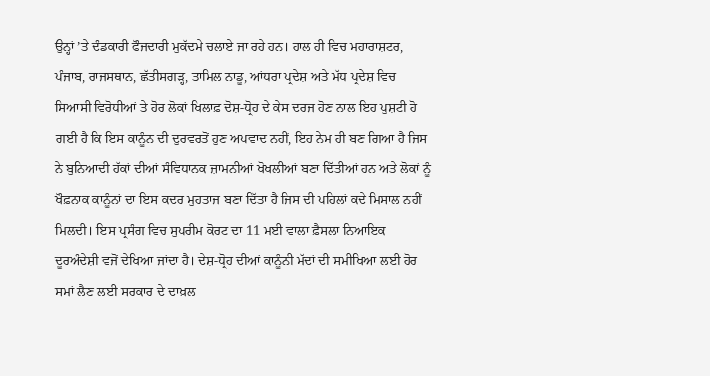ਉਨ੍ਹਾਂ ’ਤੇ ਦੰਡਕਾਰੀ ਫੌਜਦਾਰੀ ਮੁਕੱਦਮੇ ਚਲਾਏ ਜਾ ਰਹੇ ਹਨ। ਹਾਲ ਹੀ ਵਿਚ ਮਹਾਰਾਸ਼ਟਰ, ਪੰਜਾਬ, ਰਾਜਸਥਾਨ, ਛੱਤੀਸਗੜ੍ਹ, ਤਾਮਿਲ ਨਾਡੂ, ਆਂਧਰਾ ਪ੍ਰਦੇਸ਼ ਅਤੇ ਮੱਧ ਪ੍ਰਦੇਸ਼ ਵਿਚ ਸਿਆਸੀ ਵਿਰੋਧੀਆਂ ਤੇ ਹੋਰ ਲੋਕਾਂ ਖਿਲਾਫ਼ ਦੋਸ਼-ਧ੍ਰੋਹ ਦੇ ਕੇਸ ਦਰਜ ਹੋਣ ਨਾਲ ਇਹ ਪੁਸ਼ਟੀ ਹੋ ਗਈ ਹੈ ਕਿ ਇਸ ਕਾਨੂੰਨ ਦੀ ਦੁਰਵਰਤੋਂ ਹੁਣ ਅਪਵਾਦ ਨਹੀਂ, ਇਹ ਨੇਮ ਹੀ ਬਣ ਗਿਆ ਹੈ ਜਿਸ ਨੇ ਬੁਨਿਆਦੀ ਹੱਕਾਂ ਦੀਆਂ ਸੰਵਿਧਾਨਕ ਜ਼ਾਮਨੀਆਂ ਖੋਖਲੀਆਂ ਬਣਾ ਦਿੱਤੀਆਂ ਹਨ ਅਤੇ ਲੋਕਾਂ ਨੂੰ ਖੌਫ਼ਨਾਕ ਕਾਨੂੰਨਾਂ ਦਾ ਇਸ ਕਦਰ ਮੁਹਤਾਜ ਬਣਾ ਦਿੱਤਾ ਹੈ ਜਿਸ ਦੀ ਪਹਿਲਾਂ ਕਦੇ ਮਿਸਾਲ ਨਹੀਂ ਮਿਲਦੀ। ਇਸ ਪ੍ਰਸੰਗ ਵਿਚ ਸੁਪਰੀਮ ਕੋਰਟ ਦਾ 11 ਮਈ ਵਾਲਾ ਫ਼ੈਸਲਾ ਨਿਆਇਕ ਦੂਰਅੰਦੇਸ਼ੀ ਵਜੋਂ ਦੇਖਿਆ ਜਾਂਦਾ ਹੈ। ਦੇਸ਼-ਧ੍ਰੋਹ ਦੀਆਂ ਕਾਨੂੰਨੀ ਮੱਦਾਂ ਦੀ ਸਮੀਖਿਆ ਲਈ ਹੋਰ ਸਮਾਂ ਲੈਣ ਲਈ ਸਰਕਾਰ ਦੇ ਦਾਖ਼ਲ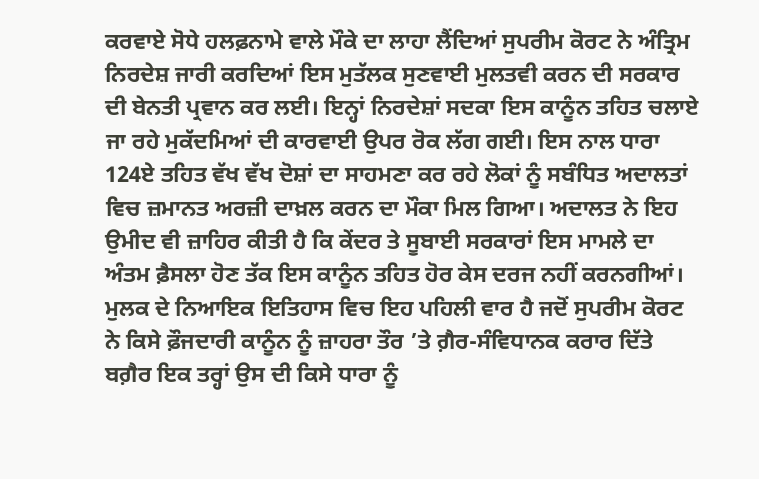ਕਰਵਾਏ ਸੋਧੇ ਹਲਫ਼ਨਾਮੇ ਵਾਲੇ ਮੌਕੇ ਦਾ ਲਾਹਾ ਲੈਂਦਿਆਂ ਸੁਪਰੀਮ ਕੋਰਟ ਨੇ ਅੰਤ੍ਰਿਮ ਨਿਰਦੇਸ਼ ਜਾਰੀ ਕਰਦਿਆਂ ਇਸ ਮੁਤੱਲਕ ਸੁਣਵਾਈ ਮੁਲਤਵੀ ਕਰਨ ਦੀ ਸਰਕਾਰ ਦੀ ਬੇਨਤੀ ਪ੍ਰਵਾਨ ਕਰ ਲਈ। ਇਨ੍ਹਾਂ ਨਿਰਦੇਸ਼ਾਂ ਸਦਕਾ ਇਸ ਕਾਨੂੰਨ ਤਹਿਤ ਚਲਾਏ ਜਾ ਰਹੇ ਮੁਕੱਦਮਿਆਂ ਦੀ ਕਾਰਵਾਈ ਉਪਰ ਰੋਕ ਲੱਗ ਗਈ। ਇਸ ਨਾਲ ਧਾਰਾ 124ਏ ਤਹਿਤ ਵੱਖ ਵੱਖ ਦੋਸ਼ਾਂ ਦਾ ਸਾਹਮਣਾ ਕਰ ਰਹੇ ਲੋਕਾਂ ਨੂੰ ਸਬੰਧਿਤ ਅਦਾਲਤਾਂ ਵਿਚ ਜ਼ਮਾਨਤ ਅਰਜ਼ੀ ਦਾਖ਼ਲ ਕਰਨ ਦਾ ਮੌਕਾ ਮਿਲ ਗਿਆ। ਅਦਾਲਤ ਨੇ ਇਹ ਉਮੀਦ ਵੀ ਜ਼ਾਹਿਰ ਕੀਤੀ ਹੈ ਕਿ ਕੇਂਦਰ ਤੇ ਸੂਬਾਈ ਸਰਕਾਰਾਂ ਇਸ ਮਾਮਲੇ ਦਾ ਅੰਤਮ ਫ਼ੈਸਲਾ ਹੋਣ ਤੱਕ ਇਸ ਕਾਨੂੰਨ ਤਹਿਤ ਹੋਰ ਕੇਸ ਦਰਜ ਨਹੀਂ ਕਰਨਗੀਆਂ।
ਮੁਲਕ ਦੇ ਨਿਆਇਕ ਇਤਿਹਾਸ ਵਿਚ ਇਹ ਪਹਿਲੀ ਵਾਰ ਹੈ ਜਦੋਂ ਸੁਪਰੀਮ ਕੋਰਟ ਨੇ ਕਿਸੇ ਫ਼ੌਜਦਾਰੀ ਕਾਨੂੰਨ ਨੂੰ ਜ਼ਾਹਰਾ ਤੌਰ ’ਤੇ ਗ਼ੈਰ-ਸੰਵਿਧਾਨਕ ਕਰਾਰ ਦਿੱਤੇ ਬਗ਼ੈਰ ਇਕ ਤਰ੍ਹਾਂ ਉਸ ਦੀ ਕਿਸੇ ਧਾਰਾ ਨੂੰ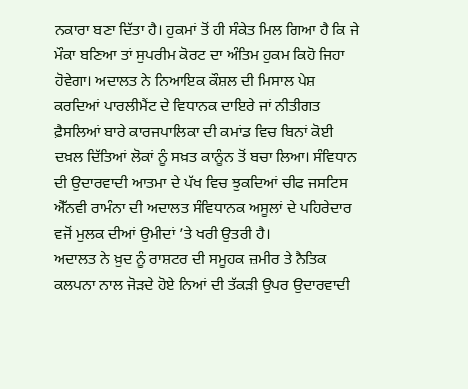ਨਕਾਰਾ ਬਣਾ ਦਿੱਤਾ ਹੈ। ਹੁਕਮਾਂ ਤੋਂ ਹੀ ਸੰਕੇਤ ਮਿਲ ਗਿਆ ਹੈ ਕਿ ਜੇ ਮੌਕਾ ਬਣਿਆ ਤਾਂ ਸੁਪਰੀਮ ਕੋਰਟ ਦਾ ਅੰਤਿਮ ਹੁਕਮ ਕਿਹੋ ਜਿਹਾ ਹੋਵੇਗਾ। ਅਦਾਲਤ ਨੇ ਨਿਆਇਕ ਕੌਸ਼ਲ ਦੀ ਮਿਸਾਲ ਪੇਸ਼ ਕਰਦਿਆਂ ਪਾਰਲੀਮੈਂਟ ਦੇ ਵਿਧਾਨਕ ਦਾਇਰੇ ਜਾਂ ਨੀਤੀਗਤ ਫ਼ੈਸਲਿਆਂ ਬਾਰੇ ਕਾਰਜਪਾਲਿਕਾ ਦੀ ਕਮਾਂਡ ਵਿਚ ਬਿਨਾਂ ਕੋਈ ਦਖ਼ਲ ਦਿੱਤਿਆਂ ਲੋਕਾਂ ਨੂੰ ਸਖ਼ਤ ਕਾਨੂੰਨ ਤੋਂ ਬਚਾ ਲਿਆ। ਸੰਵਿਧਾਨ ਦੀ ਉਦਾਰਵਾਦੀ ਆਤਮਾ ਦੇ ਪੱਖ ਵਿਚ ਝੁਕਦਿਆਂ ਚੀਫ ਜਸਟਿਸ ਐੱਨਵੀ ਰਾਮੰਨਾ ਦੀ ਅਦਾਲਤ ਸੰਵਿਧਾਨਕ ਅਸੂਲਾਂ ਦੇ ਪਹਿਰੇਦਾਰ ਵਜੋਂ ਮੁਲਕ ਦੀਆਂ ਉਮੀਦਾਂ ’ਤੇ ਖਰੀ ਉਤਰੀ ਹੈ।
ਅਦਾਲਤ ਨੇ ਖ਼ੁਦ ਨੂੰ ਰਾਸ਼ਟਰ ਦੀ ਸਮੂਹਕ ਜ਼ਮੀਰ ਤੇ ਨੈਤਿਕ ਕਲਪਨਾ ਨਾਲ ਜੋੜਦੇ ਹੋਏ ਨਿਆਂ ਦੀ ਤੱਕੜੀ ਉਪਰ ਉਦਾਰਵਾਦੀ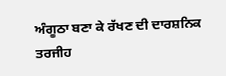ਅੰਗੂਠਾ ਬਣਾ ਕੇ ਰੱਖਣ ਦੀ ਦਾਰਸ਼ਨਿਕ ਤਰਜੀਹ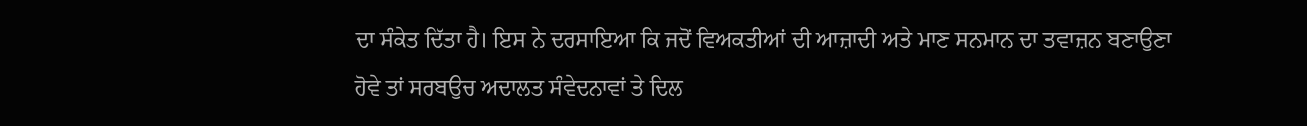ਦਾ ਸੰਕੇਤ ਦਿੱਤਾ ਹੈ। ਇਸ ਨੇ ਦਰਸਾਇਆ ਕਿ ਜਦੋਂ ਵਿਅਕਤੀਆਂ ਦੀ ਆਜ਼ਾਦੀ ਅਤੇ ਮਾਣ ਸਨਮਾਨ ਦਾ ਤਵਾਜ਼ਨ ਬਣਾਉਣਾ ਹੋਵੇ ਤਾਂ ਸਰਬਉਚ ਅਦਾਲਤ ਸੰਵੇਦਨਾਵਾਂ ਤੇ ਦਿਲ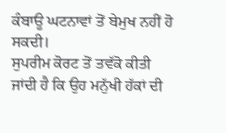ਕੰਬਾਊ ਘਟਨਾਵਾਂ ਤੋਂ ਬੇਮੁਖ ਨਹੀਂ ਹੋ ਸਕਦੀ।
ਸੁਪਰੀਮ ਕੋਰਟ ਤੋਂ ਤਵੱਕੋ ਕੀਤੀ ਜਾਂਦੀ ਹੈ ਕਿ ਉਹ ਮਨੁੱਖੀ ਹੱਕਾਂ ਦੀ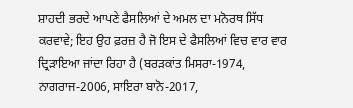ਸ਼ਾਹਦੀ ਭਰਦੇ ਆਪਣੇ ਫੈਸਲਿਆਂ ਦੇ ਅਮਲ ਦਾ ਮਨੋਰਥ ਸਿੱਧ ਕਰਵਾਵੇ; ਇਹ ਉਹ ਫ਼ਰਜ਼ ਹੈ ਜੋ ਇਸ ਦੇ ਫੈਸਲਿਆਂ ਵਿਚ ਵਾਰ ਵਾਰ ਦ੍ਰਿੜਾਇਆ ਜਾਂਦਾ ਰਿਹਾ ਹੈ (ਬਰੜਕਾਂਤ ਮਿਸਰਾ-1974, ਨਾਗਰਾਜ-2006, ਸਾਇਰਾ ਬਾਨੋ-2017,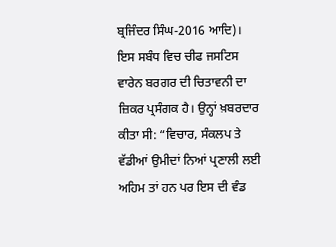ਬ੍ਰਜਿੰਦਰ ਸਿੰਘ-2016 ਆਦਿ)। ਇਸ ਸਬੰਧ ਵਿਚ ਚੀਫ ਜਸਟਿਸ ਵਾਰੇਨ ਬਰਗਰ ਦੀ ਚਿਤਾਵਨੀ ਦਾ ਜ਼ਿਕਰ ਪ੍ਰਸੰਗਕ ਹੈ। ਉਨ੍ਹਾਂ ਖ਼ਬਰਦਾਰ ਕੀਤਾ ਸੀ: “ਵਿਚਾਰ, ਸੰਕਲਪ ਤੇ ਵੱਡੀਆਂ ਉਮੀਦਾਂ ਨਿਆਂ ਪ੍ਰਣਾਲੀ ਲਈ ਅਹਿਮ ਤਾਂ ਹਨ ਪਰ ਇਸ ਦੀ ਵੰਡ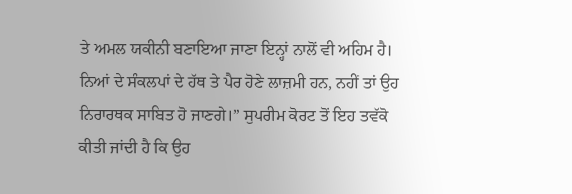ਤੇ ਅਮਲ ਯਕੀਨੀ ਬਣਾਇਆ ਜਾਣਾ ਇਨ੍ਹਾਂ ਨਾਲੋਂ ਵੀ ਅਹਿਮ ਹੈ। ਨਿਆਂ ਦੇ ਸੰਕਲਪਾਂ ਦੇ ਹੱਥ ਤੇ ਪੈਰ ਹੋਣੇ ਲਾਜ਼ਮੀ ਹਨ, ਨਹੀਂ ਤਾਂ ਉਹ ਨਿਰਾਰਥਕ ਸਾਬਿਤ ਹੋ ਜਾਣਗੇ।” ਸੁਪਰੀਮ ਕੋਰਟ ਤੋਂ ਇਹ ਤਵੱਕੋ ਕੀਤੀ ਜਾਂਦੀ ਹੈ ਕਿ ਉਹ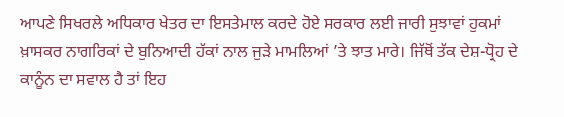ਆਪਣੇ ਸਿਖਰਲੇ ਅਧਿਕਾਰ ਖੇਤਰ ਦਾ ਇਸਤੇਮਾਲ ਕਰਦੇ ਹੋਏ ਸਰਕਾਰ ਲਈ ਜਾਰੀ ਸੁਝਾਵਾਂ ਹੁਕਮਾਂ ਖ਼ਾਸਕਰ ਨਾਗਰਿਕਾਂ ਦੇ ਬੁਨਿਆਦੀ ਹੱਕਾਂ ਨਾਲ ਜੁੜੇ ਮਾਮਲਿਆਂ ’ਤੇ ਝਾਤ ਮਾਰੇ। ਜਿੱਥੋਂ ਤੱਕ ਦੇਸ਼-ਧ੍ਰੋਹ ਦੇ ਕਾਨੂੰਨ ਦਾ ਸਵਾਲ ਹੈ ਤਾਂ ਇਹ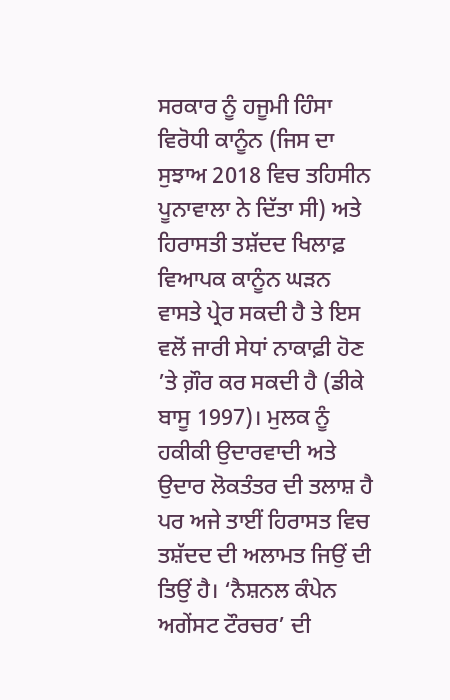ਸਰਕਾਰ ਨੂੰ ਹਜੂਮੀ ਹਿੰਸਾ ਵਿਰੋਧੀ ਕਾਨੂੰਨ (ਜਿਸ ਦਾ ਸੁਝਾਅ 2018 ਵਿਚ ਤਹਿਸੀਨ ਪੂਨਾਵਾਲਾ ਨੇ ਦਿੱਤਾ ਸੀ) ਅਤੇ ਹਿਰਾਸਤੀ ਤਸ਼ੱਦਦ ਖਿਲਾਫ਼ ਵਿਆਪਕ ਕਾਨੂੰਨ ਘੜਨ ਵਾਸਤੇ ਪ੍ਰੇਰ ਸਕਦੀ ਹੈ ਤੇ ਇਸ ਵਲੋਂ ਜਾਰੀ ਸੇਧਾਂ ਨਾਕਾਫ਼ੀ ਹੋਣ ’ਤੇ ਗ਼ੌਰ ਕਰ ਸਕਦੀ ਹੈ (ਡੀਕੇ ਬਾਸੂ 1997)। ਮੁਲਕ ਨੂੰ ਹਕੀਕੀ ਉਦਾਰਵਾਦੀ ਅਤੇ ਉਦਾਰ ਲੋਕਤੰਤਰ ਦੀ ਤਲਾਸ਼ ਹੈ ਪਰ ਅਜੇ ਤਾਈਂ ਹਿਰਾਸਤ ਵਿਚ ਤਸ਼ੱਦਦ ਦੀ ਅਲਾਮਤ ਜਿਉਂ ਦੀ ਤਿਉਂ ਹੈ। ‘ਨੈਸ਼ਨਲ ਕੰਪੇਨ ਅਗੇਂਸਟ ਟੌਰਚਰ’ ਦੀ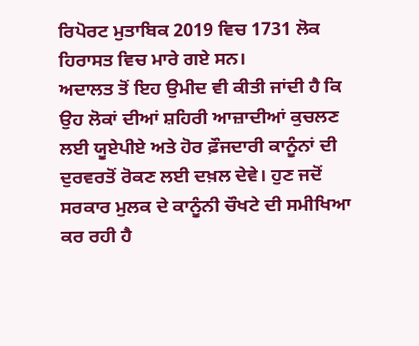ਰਿਪੋਰਟ ਮੁਤਾਬਿਕ 2019 ਵਿਚ 1731 ਲੋਕ ਹਿਰਾਸਤ ਵਿਚ ਮਾਰੇ ਗਏ ਸਨ।
ਅਦਾਲਤ ਤੋਂ ਇਹ ਉਮੀਦ ਵੀ ਕੀਤੀ ਜਾਂਦੀ ਹੈ ਕਿ ਉਹ ਲੋਕਾਂ ਦੀਆਂ ਸ਼ਹਿਰੀ ਆਜ਼ਾਦੀਆਂ ਕੁਚਲਣ ਲਈ ਯੂਏਪੀਏ ਅਤੇ ਹੋਰ ਫ਼ੌਜਦਾਰੀ ਕਾਨੂੰਨਾਂ ਦੀ ਦੁਰਵਰਤੋਂ ਰੋਕਣ ਲਈ ਦਖ਼ਲ ਦੇਵੇ। ਹੁਣ ਜਦੋਂ ਸਰਕਾਰ ਮੁਲਕ ਦੇ ਕਾਨੂੰਨੀ ਚੌਖਟੇ ਦੀ ਸਮੀਖਿਆ ਕਰ ਰਹੀ ਹੈ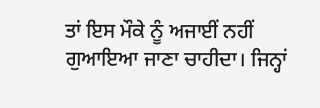ਤਾਂ ਇਸ ਮੌਕੇ ਨੂੰ ਅਜਾਈਂ ਨਹੀਂ ਗੁਆਇਆ ਜਾਣਾ ਚਾਹੀਦਾ। ਜਿਨ੍ਹਾਂ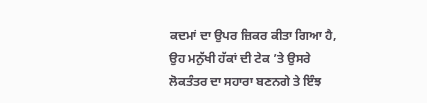ਕਦਮਾਂ ਦਾ ਉਪਰ ਜ਼ਿਕਰ ਕੀਤਾ ਗਿਆ ਹੈ, ਉਹ ਮਨੁੱਖੀ ਹੱਕਾਂ ਦੀ ਟੇਕ ’ਤੇ ਉਸਰੇ ਲੋਕਤੰਤਰ ਦਾ ਸਹਾਰਾ ਬਣਨਗੇ ਤੇ ਇੰਝ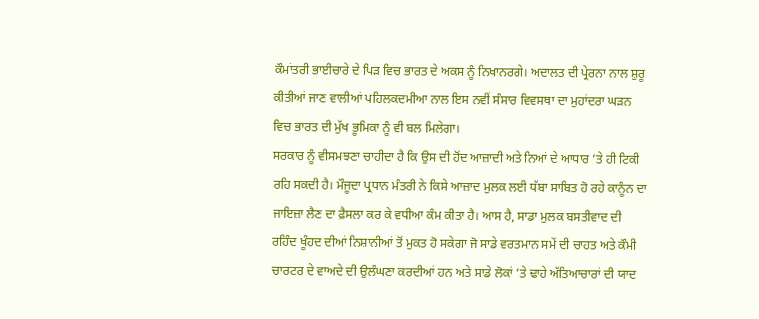ਕੌਮਾਂਤਰੀ ਭਾਈਚਾਰੇ ਦੇ ਪਿੜ ਵਿਚ ਭਾਰਤ ਦੇ ਅਕਸ ਨੂੰ ਨਿਖਾਨਰਗੇ। ਅਦਾਲਤ ਦੀ ਪ੍ਰੇਰਨਾ ਨਾਲ ਸ਼ੁਰੂ ਕੀਤੀਆਂ ਜਾਣ ਵਾਲੀਆਂ ਪਹਿਲਕਦਮੀਆ ਨਾਲ ਇਸ ਨਵੀਂ ਸੰਸਾਰ ਵਿਵਸਥਾ ਦਾ ਮੁਹਾਂਦਰਾ ਘੜਨ ਵਿਚ ਭਾਰਤ ਦੀ ਮੁੱਖ ਭੂਮਿਕਾ ਨੂੰ ਵੀ ਬਲ ਮਿਲੇਗਾ।
ਸਰਕਾਰ ਨੂੰ ਵੀਸਮਝਣਾ ਚਾਹੀਦਾ ਹੈ ਕਿ ਉਸ ਦੀ ਹੋਂਦ ਆਜ਼ਾਦੀ ਅਤੇ ਨਿਆਂ ਦੇ ਆਧਾਰ ’ਤੇ ਹੀ ਟਿਕੀ ਰਹਿ ਸਕਦੀ ਹੈ। ਮੌਜੂਦਾ ਪ੍ਰਧਾਨ ਮੰਤਰੀ ਨੇ ਕਿਸੇ ਆਜ਼ਾਦ ਮੁਲਕ ਲਈ ਧੱਬਾ ਸਾਬਿਤ ਹੋ ਰਹੇ ਕਾਨੂੰਨ ਦਾ ਜਾਇਜ਼ਾ ਲੈਣ ਦਾ ਫ਼ੈਸਲਾ ਕਰ ਕੇ ਵਧੀਆ ਕੰਮ ਕੀਤਾ ਹੈ। ਆਸ ਹੈ, ਸਾਡਾ ਮੁਲਕ ਬਸਤੀਵਾਦ ਦੀ ਰਹਿੰਦ ਖੂੰਹਦ ਦੀਆਂ ਨਿਸ਼ਾਨੀਆਂ ਤੋਂ ਮੁਕਤ ਹੋ ਸਕੇਗਾ ਜੋ ਸਾਡੇ ਵਰਤਮਾਨ ਸਮੇਂ ਦੀ ਚਾਹਤ ਅਤੇ ਕੌਮੀ ਚਾਰਟਰ ਦੇ ਵਾਅਦੇ ਦੀ ਉਲੰਘਣਾ ਕਰਦੀਆਂ ਹਨ ਅਤੇ ਸਾਡੇ ਲੋਕਾਂ ’ਤੇ ਢਾਹੇ ਅੱਤਿਆਚਾਰਾਂ ਦੀ ਯਾਦ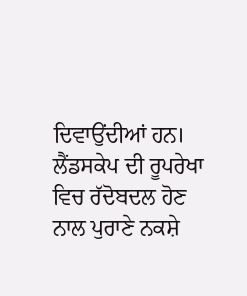ਦਿਵਾਉਂਦੀਆਂ ਹਨ। ਲੈਂਡਸਕੇਪ ਦੀ ਰੂਪਰੇਖਾ ਵਿਚ ਰੱਦੋਬਦਲ ਹੋਣ ਨਾਲ ਪੁਰਾਣੇ ਨਕਸ਼ੇ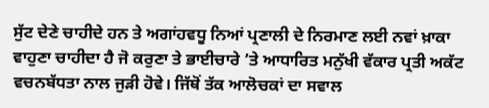ਸੁੱਟ ਦੇਣੇ ਚਾਹੀਦੇ ਹਨ ਤੇ ਅਗਾਂਹਵਧੂ ਨਿਆਂ ਪ੍ਰਣਾਲੀ ਦੇ ਨਿਰਮਾਣ ਲਈ ਨਵਾਂ ਖ਼ਾਕਾ ਵਾਹੁਣਾ ਚਾਹੀਦਾ ਹੈ ਜੋ ਕਰੁਣਾ ਤੇ ਭਾਈਚਾਰੇ ’ਤੇ ਆਧਾਰਿਤ ਮਨੁੱਖੀ ਵੱਕਾਰ ਪ੍ਰਤੀ ਅਕੱਟ ਵਚਨਬੱਧਤਾ ਨਾਲ ਜੁੜੀ ਹੋਵੇ। ਜਿੱਥੋਂ ਤੱਕ ਆਲੋਚਕਾਂ ਦਾ ਸਵਾਲ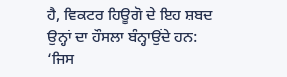ਹੈ, ਵਿਕਟਰ ਹਿਊਗੋ ਦੇ ਇਹ ਸ਼ਬਦ ਉਨ੍ਹਾਂ ਦਾ ਹੌਸਲਾ ਬੰਨ੍ਹਾਉਂਦੇ ਹਨ: ‘ਜਿਸ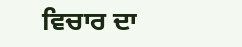ਵਿਚਾਰ ਦਾ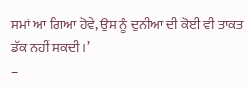ਸਮਾਂ ਆ ਗਿਆ ਹੋਵੇ, ਉਸ ਨੂੰ ਦੁਨੀਆ ਦੀ ਕੋਈ ਵੀ ਤਾਕਤ ਡੱਕ ਨਹੀਂ ਸਕਦੀ।’
–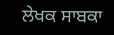ਲੇਖਕ ਸਾਬਕਾ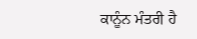ਕਾਨੂੰਨ ਮੰਤਰੀ ਹੈ